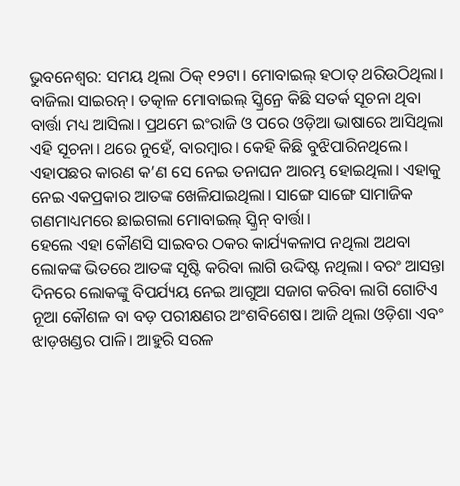ଭୁବନେଶ୍ବର: ସମୟ ଥିଲା ଠିକ୍ ୧୨ଟା। ମୋବାଇଲ୍ ହଠାତ୍ ଥରିଉଠିଥିଲା। ବାଜିଲା ସାଇରନ୍। ତତ୍କାଳ ମୋବାଇଲ୍ ସ୍କ୍ରିନ୍ରେ କିଛି ସତର୍କ ସୂଚନା ଥିବା ବାର୍ତ୍ତା ମଧ୍ୟ ଆସିଲା। ପ୍ରଥମେ ଇଂରାଜି ଓ ପରେ ଓଡ଼ିଆ ଭାଷାରେ ଆସିଥିଲା ଏହି ସୂଚନା। ଥରେ ନୁହେଁ, ବାରମ୍ବାର। କେହି କିଛି ବୁଝିପାରିନଥିଲେ। ଏହାପଛର କାରଣ କ’ଣ ସେ ନେଇ ତନାଘନ ଆରମ୍ଭ ହୋଇଥିଲା। ଏହାକୁ ନେଇ ଏକପ୍ରକାର ଆତଙ୍କ ଖେଳିଯାଇଥିଲା। ସାଙ୍ଗେ ସାଙ୍ଗେ ସାମାଜିକ ଗଣମାଧ୍ୟମରେ ଛାଇଗଲା ମୋବାଇଲ୍ ସ୍କ୍ରିନ୍ ବାର୍ତ୍ତା।
ହେଲେ ଏହା କୌଣସି ସାଇବର ଠକର କାର୍ଯ୍ୟକଳାପ ନଥିଲା ଅଥବା ଲୋକଙ୍କ ଭିତରେ ଆତଙ୍କ ସୃଷ୍ଟି କରିବା ଲାଗି ଉଦ୍ଦିଷ୍ଟ ନଥିଲା। ବରଂ ଆସନ୍ତା ଦିନରେ ଲୋକଙ୍କୁ ବିପର୍ଯ୍ୟୟ ନେଇ ଆଗୁଆ ସଜାଗ କରିବା ଲାଗି ଗୋଟିଏ ନୂଆ କୌଶଳ ବା ବଡ଼ ପରୀକ୍ଷଣର ଅଂଶବିଶେଷ। ଆଜି ଥିଲା ଓଡ଼ିଶା ଏବଂ ଝାଡ଼ଖଣ୍ଡର ପାଳି। ଆହୁରି ସରଳ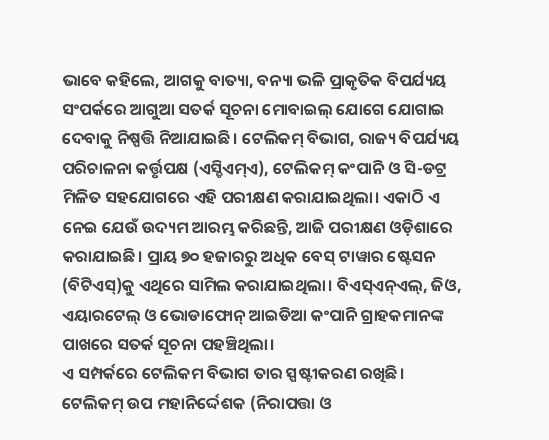ଭାବେ କହିଲେ, ଆଗକୁ ବାତ୍ୟା, ବନ୍ୟା ଭଳି ପ୍ରାକୃତିକ ବିପର୍ଯ୍ୟୟ ସଂପର୍କରେ ଆଗୁଆ ସତର୍କ ସୂଚନା ମୋବାଇଲ୍ ଯୋଗେ ଯୋଗାଇ ଦେବାକୁ ନିଷ୍ପତ୍ତି ନିଆଯାଇଛି। ଟେଲିକମ୍ ବିଭାଗ, ରାଜ୍ୟ ବିପର୍ଯ୍ୟୟ ପରିଚାଳନା କର୍ତ୍ତୃପକ୍ଷ (ଏସ୍ଡିଏମ୍ଏ), ଟେଲିକମ୍ କଂପାନି ଓ ସି-ଡଟ୍ର ମିଳିତ ସହଯୋଗରେ ଏହି ପରୀକ୍ଷଣ କରାଯାଇଥିଲା। ଏକାଠି ଏ ନେଇ ଯେଉଁ ଉଦ୍ୟମ ଆରମ୍ଭ କରିଛନ୍ତି, ଆଜି ପରୀକ୍ଷଣ ଓଡ଼ିଶାରେ କରାଯାଇଛି। ପ୍ରାୟ ୭୦ ହଜାରରୁ ଅଧିକ ବେସ୍ ଟାୱାର ଷ୍ଟେସନ (ବିଟିଏସ୍)କୁ ଏଥିରେ ସାମିଲ କରାଯାଇଥିଲା। ବିଏସ୍ଏନ୍ଏଲ୍, ଜିଓ, ଏୟାରଟେଲ୍ ଓ ଭୋଡାଫୋନ୍ ଆଇଡିଆ କଂପାନି ଗ୍ରାହକମାନଙ୍କ ପାଖରେ ସତର୍କ ସୂଚନା ପହଞ୍ଚିଥିଲା।
ଏ ସମ୍ପର୍କରେ ଟେଲିକମ ବିଭାଗ ତାର ସ୍ପଷ୍ଟୀକରଣ ରଖିଛି। ଟେଲିକମ୍ ଉପ ମହାନିର୍ଦ୍ଦେଶକ (ନିରାପତ୍ତା ଓ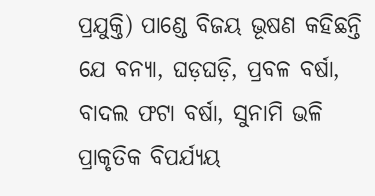ପ୍ରଯୁକ୍ତି) ପାଣ୍ଡେ ବିଜୟ ଭୂଷଣ କହିଛନ୍ତି ଯେ ବନ୍ୟା, ଘଡ଼ଘଡ଼ି, ପ୍ରବଳ ବର୍ଷା, ବାଦଲ ଫଟା ବର୍ଷା, ସୁନାମି ଭଳି ପ୍ରାକୃତିକ ବିପର୍ଯ୍ୟୟ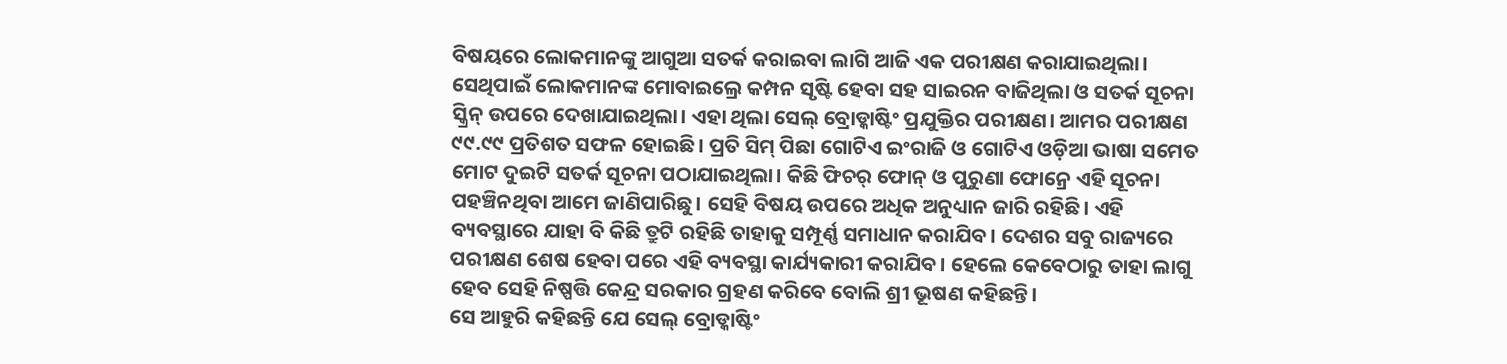ବିଷୟରେ ଲୋକମାନଙ୍କୁ ଆଗୁଆ ସତର୍କ କରାଇବା ଲାଗି ଆଜି ଏକ ପରୀକ୍ଷଣ କରାଯାଇଥିଲା। ସେଥିପାଇଁ ଲୋକମାନଙ୍କ ମୋବାଇଲ୍ରେ କମ୍ପନ ସୃଷ୍ଟି ହେବା ସହ ସାଇରନ ବାଜିଥିଲା ଓ ସତର୍କ ସୂଚନା ସ୍କ୍ରିନ୍ ଉପରେ ଦେଖାଯାଇଥିଲା। ଏହା ଥିଲା ସେଲ୍ ବ୍ରୋଡ୍କାଷ୍ଟିଂ ପ୍ରଯୁକ୍ତିର ପରୀକ୍ଷଣ। ଆମର ପରୀକ୍ଷଣ ୯୯.୯୯ ପ୍ରତିଶତ ସଫଳ ହୋଇଛି। ପ୍ରତି ସିମ୍ ପିଛା ଗୋଟିଏ ଇଂରାଜି ଓ ଗୋଟିଏ ଓଡ଼ିଆ ଭାଷା ସମେତ ମୋଟ ଦୁଇଟି ସତର୍କ ସୂଚନା ପଠାଯାଇଥିଲା। କିଛି ଫିଚର୍ ଫୋନ୍ ଓ ପୁରୁଣା ଫୋନ୍ରେ ଏହି ସୂଚନା ପହଞ୍ଚିନଥିବା ଆମେ ଜାଣିପାରିଛୁ। ସେହି ବିଷୟ ଉପରେ ଅଧିକ ଅନୁଧ୍ୟାନ ଜାରି ରହିଛି। ଏହି ବ୍ୟବସ୍ଥାରେ ଯାହା ବି କିଛି ତ୍ରୁଟି ରହିଛି ତାହାକୁ ସମ୍ପୂର୍ଣ୍ଣ ସମାଧାନ କରାଯିବ। ଦେଶର ସବୁ ରାଜ୍ୟରେ ପରୀକ୍ଷଣ ଶେଷ ହେବା ପରେ ଏହି ବ୍ୟବସ୍ଥା କାର୍ଯ୍ୟକାରୀ କରାଯିବ। ହେଲେ କେବେଠାରୁ ତାହା ଲାଗୁ ହେବ ସେହି ନିଷ୍ପତ୍ତି କେନ୍ଦ୍ର ସରକାର ଗ୍ରହଣ କରିବେ ବୋଲି ଶ୍ରୀ ଭୂଷଣ କହିଛନ୍ତି।
ସେ ଆହୁରି କହିଛନ୍ତି ଯେ ସେଲ୍ ବ୍ରୋଡ୍କାଷ୍ଟିଂ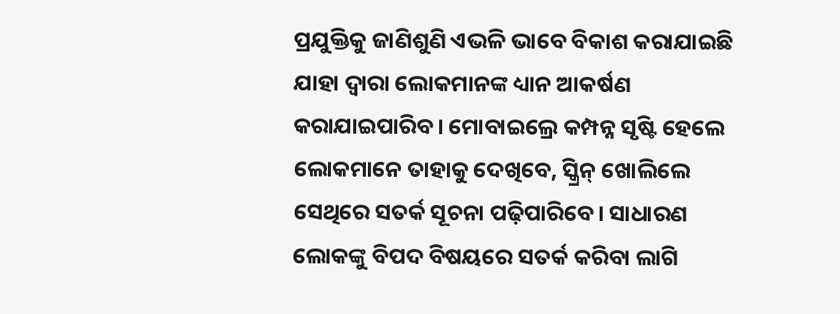ପ୍ରଯୁକ୍ତିକୁ ଜାଣିଶୁଣି ଏଭଳି ଭାବେ ବିକାଶ କରାଯାଇଛି ଯାହା ଦ୍ବାରା ଲୋକମାନଙ୍କ ଧ୍ୟାନ ଆକର୍ଷଣ କରାଯାଇପାରିବ। ମୋବାଇଲ୍ରେ କମ୍ପନ୍ନ ସୃଷ୍ଟି ହେଲେ ଲୋକମାନେ ତାହାକୁ ଦେଖିବେ, ସ୍କ୍ରିନ୍ ଖୋଲିଲେ ସେଥିରେ ସତର୍କ ସୂଚନା ପଢ଼ିପାରିବେ। ସାଧାରଣ ଲୋକଙ୍କୁ ବିପଦ ବିଷୟରେ ସତର୍କ କରିବା ଲାଗି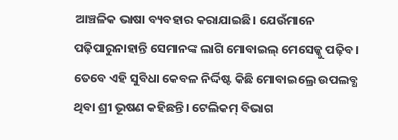ଆଞ୍ଚଳିକ ଭାଷା ବ୍ୟବହାର କରାଯାଇଛି। ଯେଉଁମାନେ ପଢ଼ିପାରୁନାହାନ୍ତି ସେମାନଙ୍କ ଲାଗି ମୋବାଇଲ୍ ମେସେଜ୍କୁ ପଢ଼ିବ। ତେବେ ଏହି ସୁବିଧା କେବଳ ନିର୍ଦ୍ଦିଷ୍ଟ କିଛି ମୋବାଇଲ୍ରେ ଉପଲବ୍ଧ ଥିବା ଶ୍ରୀ ଭୂଷଣ କହିଛନ୍ତି। ଟେଲିକମ୍ ବିଭାଗ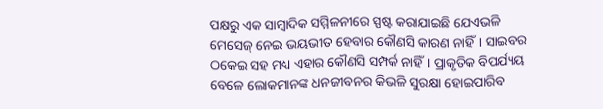ପକ୍ଷରୁ ଏକ ସାମ୍ବାଦିକ ସମ୍ମିଳନୀରେ ସ୍ପଷ୍ଟ କରାଯାଇଛି ଯେଏଭଳି ମେସେଜ୍ ନେଇ ଭୟଭୀତ ହେବାର କୌଣସି କାରଣ ନାହିଁ। ସାଇବର ଠକେଇ ସହ ମଧ୍ୟ ଏହାର କୌଣସି ସମ୍ପର୍କ ନାହିଁ। ପ୍ରାକୃତିକ ବିପର୍ଯ୍ୟୟ ବେଳେ ଲୋକମାନଙ୍କ ଧନଜୀବନର କିଭଳି ସୁରକ୍ଷା ହୋଇପାରିବ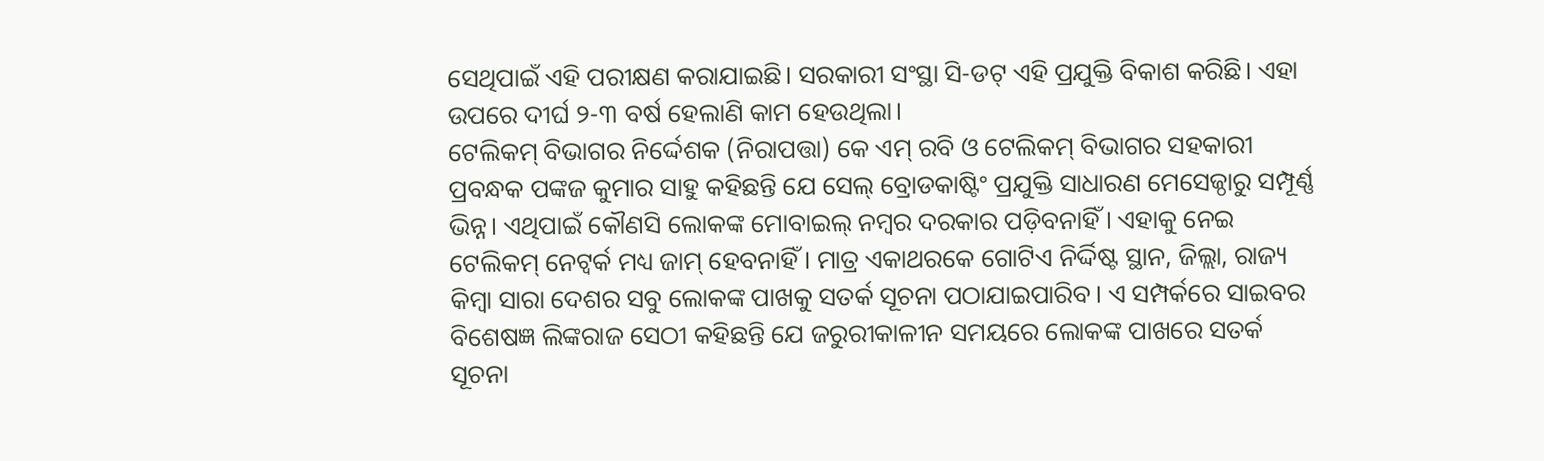ସେଥିପାଇଁ ଏହି ପରୀକ୍ଷଣ କରାଯାଇଛି। ସରକାରୀ ସଂସ୍ଥା ସି-ଡଟ୍ ଏହି ପ୍ରଯୁକ୍ତି ବିକାଶ କରିଛି। ଏହା ଉପରେ ଦୀର୍ଘ ୨-୩ ବର୍ଷ ହେଲାଣି କାମ ହେଉଥିଲା।
ଟେଲିକମ୍ ବିଭାଗର ନିର୍ଦ୍ଦେଶକ (ନିରାପତ୍ତା) କେ ଏମ୍ ରବି ଓ ଟେଲିକମ୍ ବିଭାଗର ସହକାରୀ ପ୍ରବନ୍ଧକ ପଙ୍କଜ କୁମାର ସାହୁ କହିଛନ୍ତି ଯେ ସେଲ୍ ବ୍ରୋଡକାଷ୍ଟିଂ ପ୍ରଯୁକ୍ତି ସାଧାରଣ ମେସେଜ୍ଠାରୁ ସମ୍ପୂର୍ଣ୍ଣ ଭିନ୍ନ। ଏଥିପାଇଁ କୌଣସି ଲୋକଙ୍କ ମୋବାଇଲ୍ ନମ୍ବର ଦରକାର ପଡ଼ିବନାହିଁ। ଏହାକୁ ନେଇ ଟେଲିକମ୍ ନେଟ୍ୱର୍କ ମଧ୍ୟ ଜାମ୍ ହେବନାହିଁ। ମାତ୍ର ଏକାଥରକେ ଗୋଟିଏ ନିର୍ଦ୍ଦିଷ୍ଟ ସ୍ଥାନ, ଜିଲ୍ଲା, ରାଜ୍ୟ କିମ୍ବା ସାରା ଦେଶର ସବୁ ଲୋକଙ୍କ ପାଖକୁ ସତର୍କ ସୂଚନା ପଠାଯାଇପାରିବ। ଏ ସମ୍ପର୍କରେ ସାଇବର ବିଶେଷଜ୍ଞ ଲିଙ୍କରାଜ ସେଠୀ କହିଛନ୍ତି ଯେ ଜରୁରୀକାଳୀନ ସମୟରେ ଲୋକଙ୍କ ପାଖରେ ସତର୍କ ସୂଚନା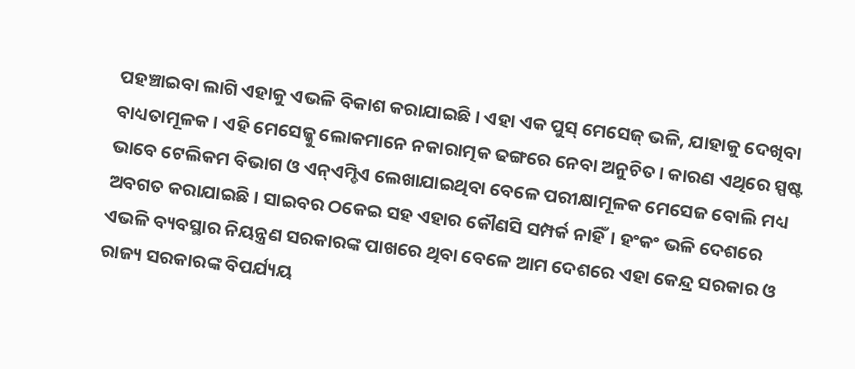ପହଞ୍ଚାଇବା ଲାଗି ଏହାକୁ ଏଭଳି ବିକାଶ କରାଯାଇଛି। ଏହା ଏକ ପୁସ୍ ମେସେଜ୍ ଭଳି, ଯାହାକୁ ଦେଖିବା ବାଧ୍ୟତାମୂଳକ। ଏହି ମେସେଜ୍କୁ ଲୋକମାନେ ନକାରାତ୍ମକ ଢଙ୍ଗରେ ନେବା ଅନୁଚିତ। କାରଣ ଏଥିରେ ସ୍ପଷ୍ଟ ଭାବେ ଟେଲିକମ ବିଭାଗ ଓ ଏନ୍ଏମ୍ଡିଏ ଲେଖାଯାଇଥିବା ବେଳେ ପରୀକ୍ଷାମୂଳକ ମେସେଜ ବୋଲି ମଧ୍ୟ ଅବଗତ କରାଯାଇଛି। ସାଇବର ଠକେଇ ସହ ଏହାର କୌଣସି ସମ୍ପର୍କ ନାହିଁ। ହଂକଂ ଭଳି ଦେଶରେ ଏଭଳି ବ୍ୟବସ୍ଥାର ନିୟନ୍ତ୍ରଣ ସରକାରଙ୍କ ପାଖରେ ଥିବା ବେଳେ ଆମ ଦେଶରେ ଏହା କେନ୍ଦ୍ର ସରକାର ଓ ରାଜ୍ୟ ସରକାରଙ୍କ ବିପର୍ଯ୍ୟୟ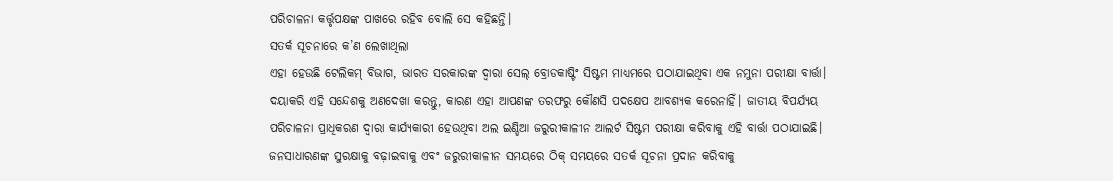ପରିଚାଳନା କର୍ତ୍ତୃପକ୍ଷଙ୍କ ପାଖରେ ରହିବ ବୋଲି ସେ କହିଛନ୍ତି।
ସତର୍କ ସୂଚନାରେ କ’ଣ ଲେଖାଥିଲା
ଏହା ହେଉଛି ଟେଲିକମ୍ ବିଭାଗ, ଭାରତ ସରକାରଙ୍କ ଦ୍ବାରା ସେଲ୍ ବ୍ରୋଡକାଷ୍ଟିଂ ସିଷ୍ଟମ ମାଧ୍ୟମରେ ପଠାଯାଇଥିବା ଏକ ନମୁନା ପରୀକ୍ଷା ବାର୍ତ୍ତା। ଦୟାକରି ଏହି ସନ୍ଦେଶକୁ ଅଣଦେଖା କରନ୍ତୁ, କାରଣ ଏହା ଆପଣଙ୍କ ତରଫରୁ କୌଣସି ପଦକ୍ଷେପ ଆବଶ୍ୟକ କରେନାହିଁ। ଜାତୀୟ ବିପର୍ଯ୍ୟୟ ପରିଚାଳନା ପ୍ରାଧିକରଣ ଦ୍ବାରା କାର୍ଯ୍ୟକାରୀ ହେଉଥିବା ଅଲ ଇଣ୍ଡିଆ ଜରୁରୀକାଳୀନ ଆଲର୍ଟ ସିଷ୍ଟମ ପରୀକ୍ଷା କରିବାକୁ ଏହି ବାର୍ତ୍ତା ପଠାଯାଇଛି। ଜନସାଧାରଣଙ୍କ ସୁରକ୍ଷାକୁ ବଢ଼ାଇବାକୁ ଏବଂ ଜରୁରୀକାଳୀନ ସମୟରେ ଠିକ୍ ସମୟରେ ସତର୍କ ସୂଚନା ପ୍ରଦାନ କରିବାକୁ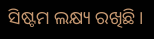ସିଷ୍ଟମ ଲକ୍ଷ୍ୟ ରଖିଛି।